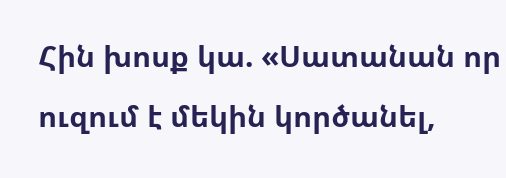Հին խոսք կա. «Սատանան որ ուզում է մեկին կործանել,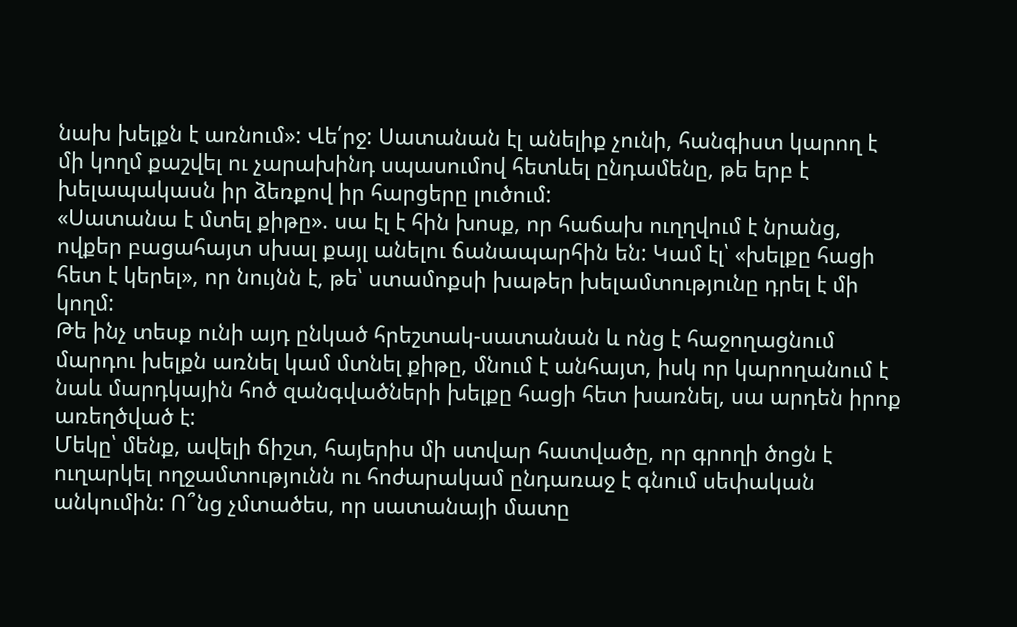նախ խելքն է առնում»: Վե՛րջ: Սատանան էլ անելիք չունի, հանգիստ կարող է մի կողմ քաշվել ու չարախինդ սպասումով հետևել ընդամենը, թե երբ է խելապակասն իր ձեռքով իր հարցերը լուծում:
«Սատանա է մտել քիթը». սա էլ է հին խոսք, որ հաճախ ուղղվում է նրանց, ովքեր բացահայտ սխալ քայլ անելու ճանապարհին են: Կամ էլ՝ «խելքը հացի հետ է կերել», որ նույնն է, թե՝ ստամոքսի խաթեր խելամտությունը դրել է մի կողմ:
Թե ինչ տեսք ունի այդ ընկած հրեշտակ-սատանան և ոնց է հաջողացնում մարդու խելքն առնել կամ մտնել քիթը, մնում է անհայտ, իսկ որ կարողանում է նաև մարդկային հոծ զանգվածների խելքը հացի հետ խառնել, սա արդեն իրոք առեղծված է:
Մեկը՝ մենք, ավելի ճիշտ, հայերիս մի ստվար հատվածը, որ գրողի ծոցն է ուղարկել ողջամտությունն ու հոժարակամ ընդառաջ է գնում սեփական անկումին: Ո՞նց չմտածես, որ սատանայի մատը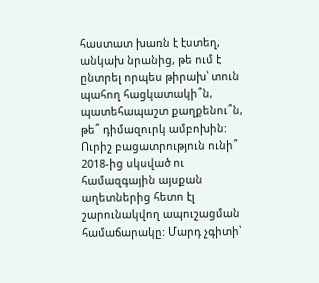հաստատ խառն է էստեղ, անկախ նրանից, թե ում է ընտրել որպես թիրախ՝ տուն պահող հացկատակի՞ն, պատեհապաշտ քաղքենու՞ն, թե՞ դիմազուրկ ամբոխին:
Ուրիշ բացատրություն ունի՞ 2018-ից սկսված ու համազգային այսքան աղետներից հետո էլ շարունակվող ապուշացման համաճարակը: Մարդ չգիտի՝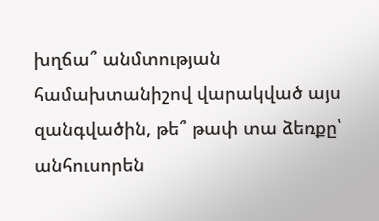խղճա՞ անմտության համախտանիշով վարակված այս զանգվածին, թե՞ թափ տա ձեռքը՝ անհուսորեն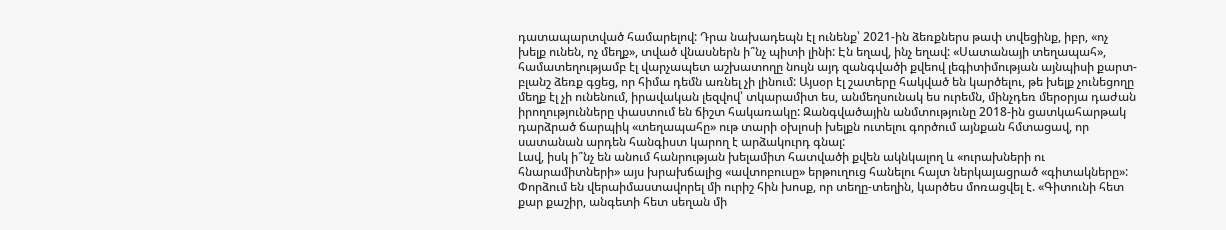դատապարտված համարելով: Դրա նախադեպն էլ ունենք՝ 2021-ին ձեռքներս թափ տվեցինք, իբր, «ոչ խելք ունեն, ոչ մեղք», տված վնասներն ի՞նչ պիտի լինի: Էն եղավ, ինչ եղավ: «Սատանայի տեղապահ», համատեղությամբ էլ վարչապետ աշխատողը նույն այդ զանգվածի քվեով լեգիտիմության այնպիսի քարտ-բլանշ ձեռք գցեց, որ հիմա դեմն առնել չի լինում: Այսօր էլ շատերը հակված են կարծելու, թե խելք չունեցողը մեղք էլ չի ունենում, իրավական լեզվով՝ տկարամիտ ես, անմեղսունակ ես ուրեմն, մինչդեռ մերօրյա դաժան իրողությունները փաստում են ճիշտ հակառակը: Զանգվածային անմտությունը 2018-ին ցատկահարթակ դարձրած ճարպիկ «տեղապահը» ութ տարի օխլոսի խելքն ուտելու գործում այնքան հմտացավ, որ սատանան արդեն հանգիստ կարող է արձակուրդ գնալ:
Լավ, իսկ ի՞նչ են անում հանրության խելամիտ հատվածի քվեն ակնկալող և «ուրախների ու հնարամիտների» այս խրախճալից «ավտոբուսը» երթուղուց հանելու հայտ ներկայացրած «գիտակները»: Փորձում են վերաիմաստավորել մի ուրիշ հին խոսք, որ տեղը-տեղին, կարծես մոռացվել է. «Գիտունի հետ քար քաշիր, անգետի հետ սեղան մի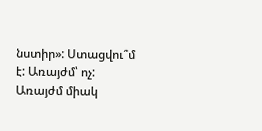նստիր»: Ստացվու՞մ է: Առայժմ՝ ոչ: Առայժմ միակ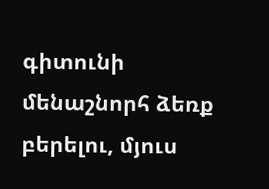գիտունի մենաշնորհ ձեռք բերելու, մյուս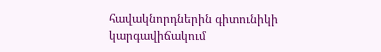հավակնորդներին գիտունիկի կարգավիճակում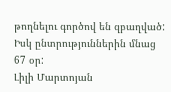թողնելու գործով են զբաղված:
Իսկ ընտրություններին մնաց 67 օր:
Լիլի Մարտոյան